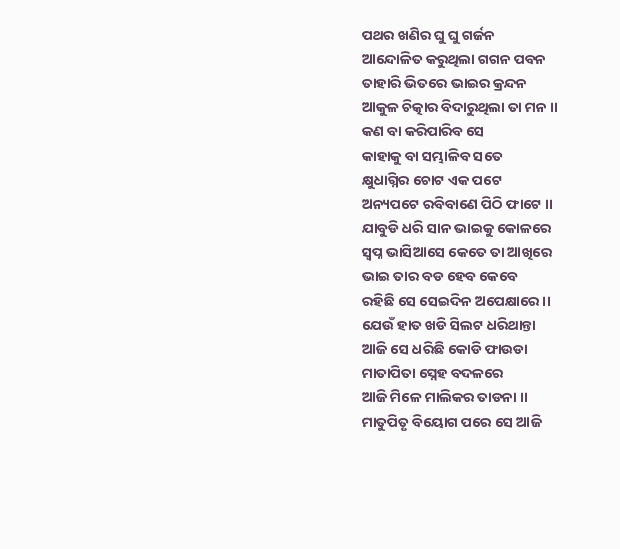ପଥର ଖଣିର ଘୁ ଘୁ ଗର୍ଜନ
ଆନ୍ଦୋଳିତ କରୁଥିଲା ଗଗନ ପବନ
ତାହାରି ଭିତରେ ଭାଇର କ୍ରନ୍ଦନ
ଆକୁଳ ଚିତ୍କାର ବିଦାରୁଥିଲା ତା ମନ ।।
କଣ ବା କରିପାରିବ ସେ
କାହାକୁ ବା ସମ୍ଭାଳିବ ସତେ
କ୍ଷୁଧାଗ୍ନିର ଚୋଟ ଏକ ପଟେ
ଅନ୍ୟପଟେ ରବିବାଣେ ପିଠି ଫାଟେ ।।
ଯାବୁଡି ଧରି ସାନ ଭାଇକୁ କୋଳରେ
ସ୍ୱପ୍ନ ଭାସିଆସେ କେତେ ତା ଆଖିରେ
ଭାଇ ତାର ବଡ ହେବ କେବେ
ରହିଛି ସେ ସେଇଦିନ ଅପେକ୍ଷାରେ ।।
ଯେଉଁ ହାତ ଖଡି ସିଲଟ ଧରିଥାନ୍ତା
ଆଜି ସେ ଧରିଛି କୋଡି ଫାଉଡା
ମାତାପିତା ସ୍ନେହ ବଦଳରେ
ଆଜି ମିଳେ ମାଲିକର ତାଡନା ।।
ମାତୁପିତୃ ବିୟୋଗ ପରେ ସେ ଆଜି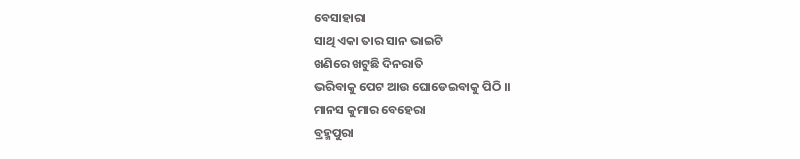ବେସାହାରା
ସାଥି ଏକା ତାର ସାନ ଭାଇଟି
ଖଣିରେ ଖଟୁଛି ଦିନରାତି
ଭରିବାକୁ ପେଟ ଆଉ ଘୋଡେଇବାକୁ ପିଠି ।।
ମାନସ କୁମାର ବେହେରା
ବ୍ରହ୍ମପୁରା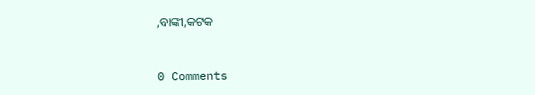,ବାଙ୍କୀ,କଟକ


0 Comments